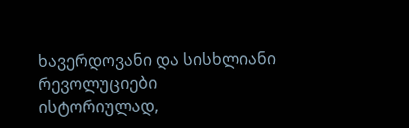ხავერდოვანი და სისხლიანი რევოლუციები
ისტორიულად,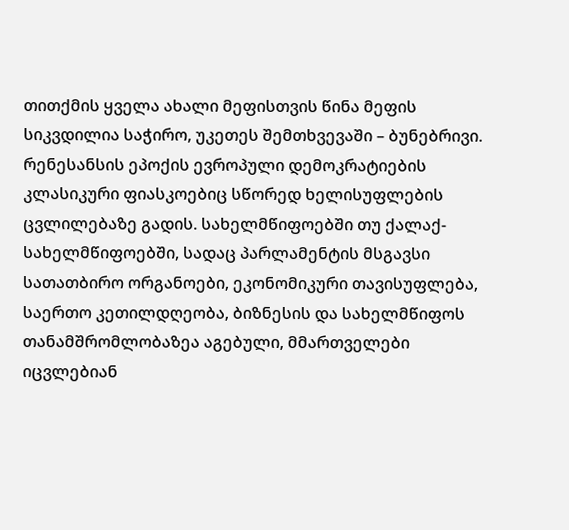თითქმის ყველა ახალი მეფისთვის წინა მეფის სიკვდილია საჭირო, უკეთეს შემთხვევაში – ბუნებრივი. რენესანსის ეპოქის ევროპული დემოკრატიების კლასიკური ფიასკოებიც სწორედ ხელისუფლების ცვლილებაზე გადის. სახელმწიფოებში თუ ქალაქ-სახელმწიფოებში, სადაც პარლამენტის მსგავსი სათათბირო ორგანოები, ეკონომიკური თავისუფლება, საერთო კეთილდღეობა, ბიზნესის და სახელმწიფოს თანამშრომლობაზეა აგებული, მმართველები იცვლებიან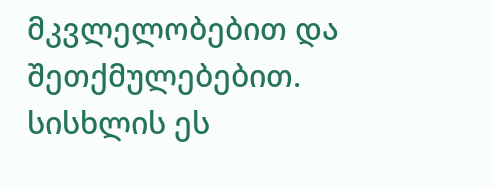მკვლელობებით და შეთქმულებებით. სისხლის ეს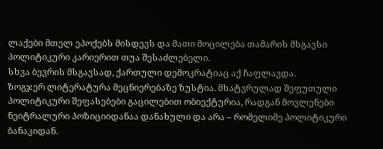ლაქები მთელ ეპოქებს მისდევს და მათი მოცილება თამარის მსგავსი პოლიტიკური კარიერით თუა შესაძლებელი.
სხვა ბევრის მსგავსად, ქართული დემოკრატიაც აქ ჩაფლავდა.
ზოგჯერ ლიტერატურა მეცნიერებაზე ზუსტია. მხატვრულად შეფუთული პოლიტიკური შეფასებები გაცილებით ობიექტურია, რადგან მოვლენები ნეიტრალური პოზიციიდანაა დანახული და არა – რომელიმე პოლიტიკური ბანაკიდან.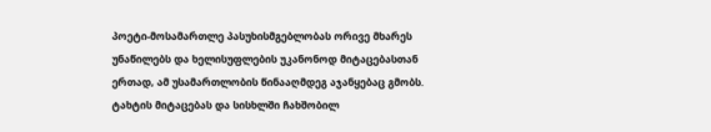პოეტი-მოსამართლე პასუხისმგებლობას ორივე მხარეს უნაწილებს და ხელისუფლების უკანონოდ მიტაცებასთან ერთად, ამ უსამართლობის წინააღმდეგ აჯანყებაც გმობს. ტახტის მიტაცებას და სისხლში ჩახშობილ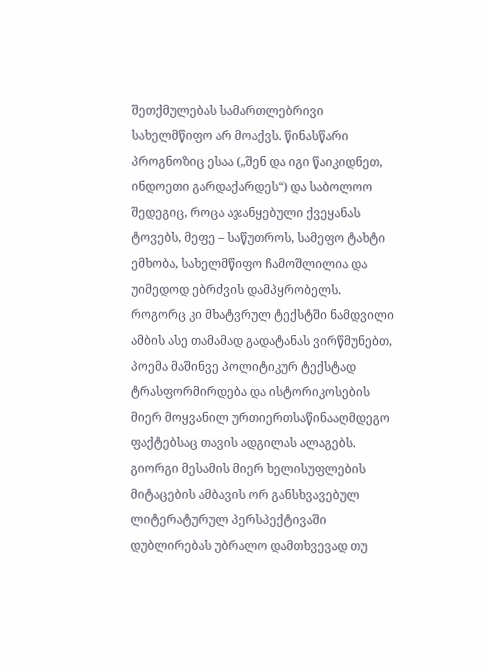შეთქმულებას სამართლებრივი სახელმწიფო არ მოაქვს. წინასწარი პროგნოზიც ესაა („შენ და იგი წაიკიდნეთ, ინდოეთი გარდაქარდეს“) და საბოლოო შედეგიც, როცა აჯანყებული ქვეყანას ტოვებს, მეფე – საწუთროს, სამეფო ტახტი ემხობა, სახელმწიფო ჩამოშლილია და უიმედოდ ებრძვის დამპყრობელს.
როგორც კი მხატვრულ ტექსტში ნამდვილი ამბის ასე თამამად გადატანას ვირწმუნებთ, პოემა მაშინვე პოლიტიკურ ტექსტად ტრასფორმირდება და ისტორიკოსების მიერ მოყვანილ ურთიერთსაწინააღმდეგო ფაქტებსაც თავის ადგილას ალაგებს.
გიორგი მესამის მიერ ხელისუფლების მიტაცების ამბავის ორ განსხვავებულ ლიტერატურულ პერსპექტივაში დუბლირებას უბრალო დამთხვევად თუ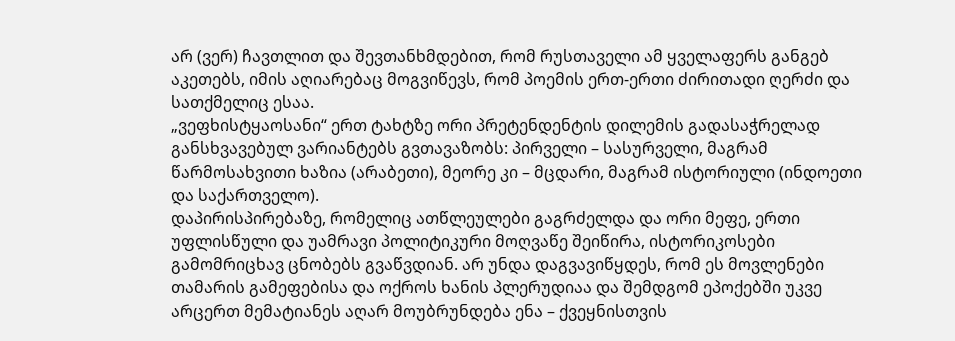არ (ვერ) ჩავთლით და შევთანხმდებით, რომ რუსთაველი ამ ყველაფერს განგებ აკეთებს, იმის აღიარებაც მოგვიწევს, რომ პოემის ერთ-ერთი ძირითადი ღერძი და სათქმელიც ესაა.
„ვეფხისტყაოსანი“ ერთ ტახტზე ორი პრეტენდენტის დილემის გადასაჭრელად განსხვავებულ ვარიანტებს გვთავაზობს: პირველი – სასურველი, მაგრამ წარმოსახვითი ხაზია (არაბეთი), მეორე კი – მცდარი, მაგრამ ისტორიული (ინდოეთი და საქართველო).
დაპირისპირებაზე, რომელიც ათწლეულები გაგრძელდა და ორი მეფე, ერთი უფლისწული და უამრავი პოლიტიკური მოღვაწე შეიწირა, ისტორიკოსები გამომრიცხავ ცნობებს გვაწვდიან. არ უნდა დაგვავიწყდეს, რომ ეს მოვლენები თამარის გამეფებისა და ოქროს ხანის პლერუდიაა და შემდგომ ეპოქებში უკვე არცერთ მემატიანეს აღარ მოუბრუნდება ენა – ქვეყნისთვის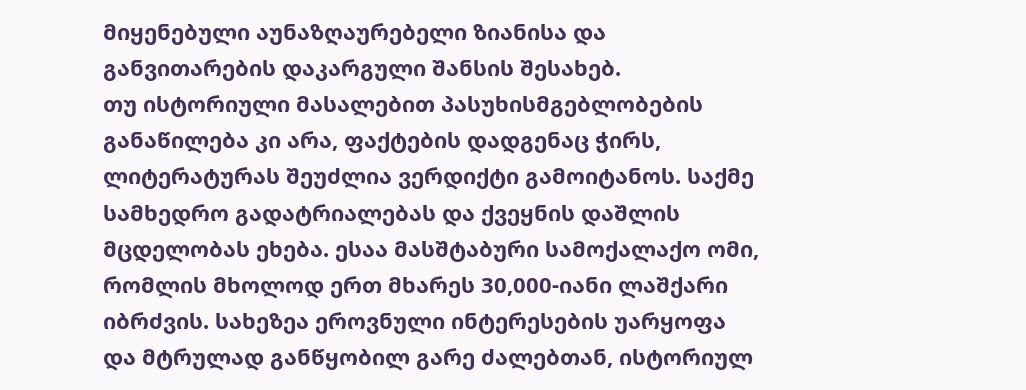მიყენებული აუნაზღაურებელი ზიანისა და განვითარების დაკარგული შანსის შესახებ.
თუ ისტორიული მასალებით პასუხისმგებლობების განაწილება კი არა, ფაქტების დადგენაც ჭირს, ლიტერატურას შეუძლია ვერდიქტი გამოიტანოს. საქმე სამხედრო გადატრიალებას და ქვეყნის დაშლის მცდელობას ეხება. ესაა მასშტაბური სამოქალაქო ომი, რომლის მხოლოდ ერთ მხარეს 30,000-იანი ლაშქარი იბრძვის. სახეზეა ეროვნული ინტერესების უარყოფა და მტრულად განწყობილ გარე ძალებთან, ისტორიულ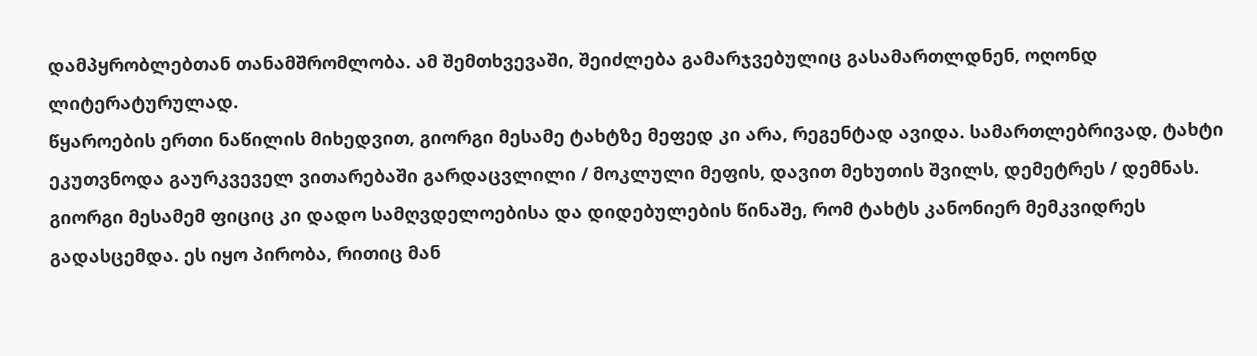დამპყრობლებთან თანამშრომლობა. ამ შემთხვევაში, შეიძლება გამარჯვებულიც გასამართლდნენ, ოღონდ ლიტერატურულად.
წყაროების ერთი ნაწილის მიხედვით, გიორგი მესამე ტახტზე მეფედ კი არა, რეგენტად ავიდა. სამართლებრივად, ტახტი ეკუთვნოდა გაურკვეველ ვითარებაში გარდაცვლილი / მოკლული მეფის, დავით მეხუთის შვილს, დემეტრეს / დემნას. გიორგი მესამემ ფიციც კი დადო სამღვდელოებისა და დიდებულების წინაშე, რომ ტახტს კანონიერ მემკვიდრეს გადასცემდა. ეს იყო პირობა, რითიც მან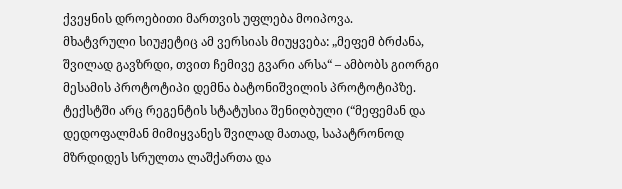ქვეყნის დროებითი მართვის უფლება მოიპოვა.
მხატვრული სიუჟეტიც ამ ვერსიას მიუყვება: „მეფემ ბრძანა, შვილად გავზრდი, თვით ჩემივე გვარი არსა“ – ამბობს გიორგი მესამის პროტოტიპი დემნა ბატონიშვილის პროტოტიპზე. ტექსტში არც რეგენტის სტატუსია შენიღბული (“მეფემან და დედოფალმან მიმიყვანეს შვილად მათად, საპატრონოდ მზრდიდეს სრულთა ლაშქართა და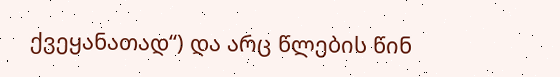ქვეყანათად“) და არც წლების წინ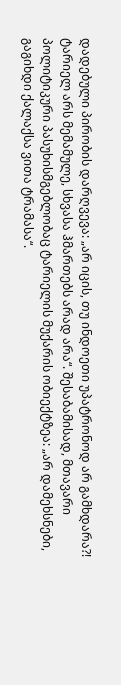დადებული პირობის დარღვევა: „არ იცის, თუ ინდოეთი უპატრონოდ არ გამხდარა?! ტარიელ არს მემამულე, სხვასა ჰმართებს არად არა“. შესაბამისად, მთავარი პოლიტიკური პასუხისმგებლობაც ტარიელის მუქარის ობიექტზეა: „არ დამეხსნები, გაგიხდი ქალაქსა ვითა ტრამასა“.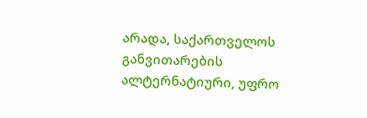არადა, საქართველოს განვითარების ალტერნატიური, უფრო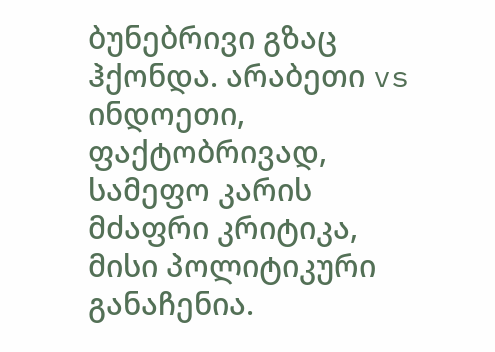ბუნებრივი გზაც ჰქონდა. არაბეთი vs ინდოეთი, ფაქტობრივად, სამეფო კარის მძაფრი კრიტიკა, მისი პოლიტიკური განაჩენია.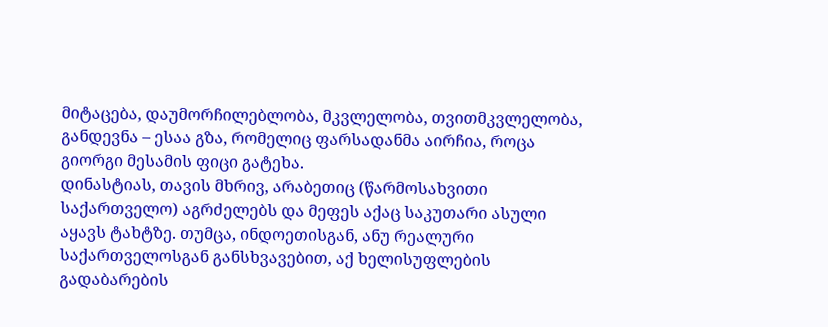მიტაცება, დაუმორჩილებლობა, მკვლელობა, თვითმკვლელობა, განდევნა – ესაა გზა, რომელიც ფარსადანმა აირჩია, როცა გიორგი მესამის ფიცი გატეხა.
დინასტიას, თავის მხრივ, არაბეთიც (წარმოსახვითი საქართველო) აგრძელებს და მეფეს აქაც საკუთარი ასული აყავს ტახტზე. თუმცა, ინდოეთისგან, ანუ რეალური საქართველოსგან განსხვავებით, აქ ხელისუფლების გადაბარების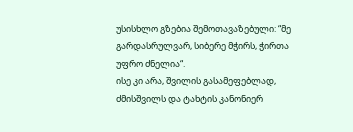უსისხლო გზებია შემოთავაზებული: “მე გარდასრულვარ, სიბერე მჭირს, ჭირთა უფრო ძნელია“.
ისე კი არა, შვილის გასამეფებლად, ძმისშვილს და ტახტის კანონიერ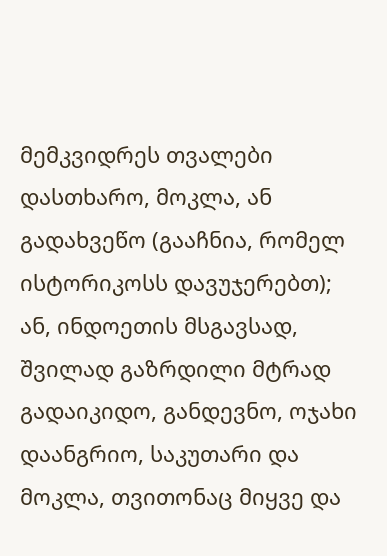მემკვიდრეს თვალები დასთხარო, მოკლა, ან გადახვეწო (გააჩნია, რომელ ისტორიკოსს დავუჯერებთ); ან, ინდოეთის მსგავსად, შვილად გაზრდილი მტრად გადაიკიდო, განდევნო, ოჯახი დაანგრიო, საკუთარი და მოკლა, თვითონაც მიყვე და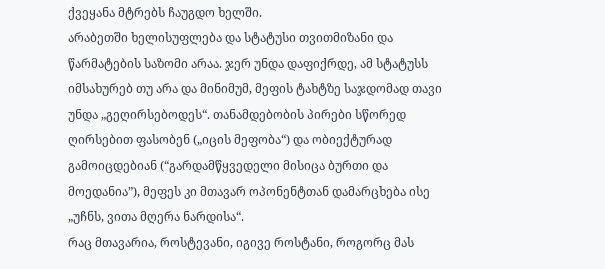ქვეყანა მტრებს ჩაუგდო ხელში.
არაბეთში ხელისუფლება და სტატუსი თვითმიზანი და წარმატების საზომი არაა. ჯერ უნდა დაფიქრდე, ამ სტატუსს იმსახურებ თუ არა და მინიმუმ, მეფის ტახტზე საჯდომად თავი უნდა „გეღირსებოდეს“. თანამდებობის პირები სწორედ ღირსებით ფასობენ („იცის მეფობა“) და ობიექტურად გამოიცდებიან (“გარდამწყვედელი მისიცა ბურთი და მოედანია”), მეფეს კი მთავარ ოპონენტთან დამარცხება ისე „უჩნს, ვითა მღერა ნარდისა“.
რაც მთავარია, როსტევანი, იგივე როსტანი, როგორც მას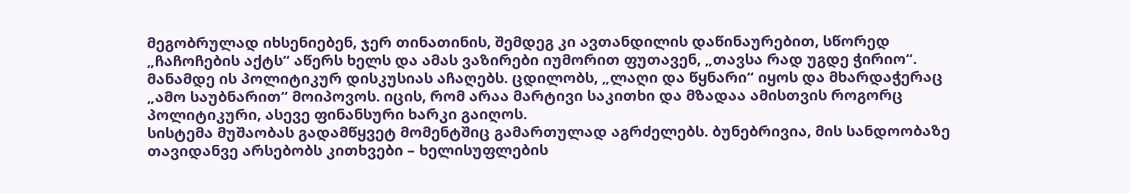მეგობრულად იხსენიებენ, ჯერ თინათინის, შემდეგ კი ავთანდილის დაწინაურებით, სწორედ „ჩაჩოჩების აქტს“ აწერს ხელს და ამას ვაზირები იუმორით ფუთავენ, „თავსა რად უგდე ჭირიო“.
მანამდე ის პოლიტიკურ დისკუსიას აჩაღებს. ცდილობს, „ლაღი და წყნარი“ იყოს და მხარდაჭერაც „ამო საუბნარით“ მოიპოვოს. იცის, რომ არაა მარტივი საკითხი და მზადაა ამისთვის როგორც პოლიტიკური, ასევე ფინანსური ხარკი გაიღოს.
სისტემა მუშაობას გადამწყვეტ მომენტშიც გამართულად აგრძელებს. ბუნებრივია, მის სანდოობაზე თავიდანვე არსებობს კითხვები – ხელისუფლების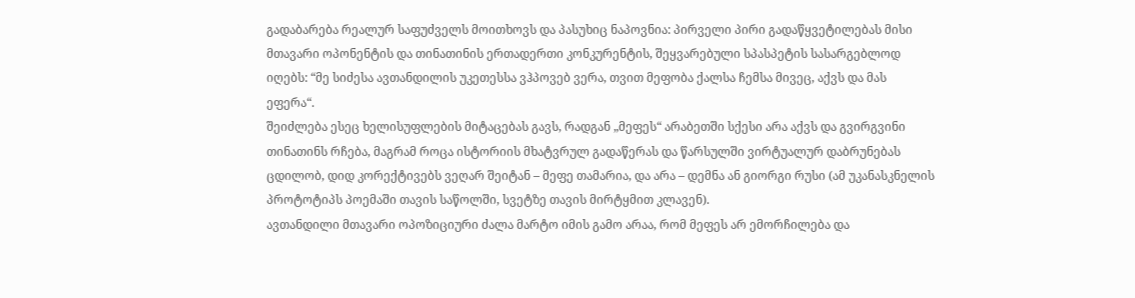გადაბარება რეალურ საფუძველს მოითხოვს და პასუხიც ნაპოვნია: პირველი პირი გადაწყვეტილებას მისი მთავარი ოპონენტის და თინათინის ერთადერთი კონკურენტის, შეყვარებული სპასპეტის სასარგებლოდ იღებს: “მე სიძესა ავთანდილის უკეთესსა ვჰპოვებ ვერა, თვით მეფობა ქალსა ჩემსა მივეც, აქვს და მას ეფერა“.
შეიძლება ესეც ხელისუფლების მიტაცებას გავს, რადგან „მეფეს“ არაბეთში სქესი არა აქვს და გვირგვინი თინათინს რჩება, მაგრამ როცა ისტორიის მხატვრულ გადაწერას და წარსულში ვირტუალურ დაბრუნებას ცდილობ, დიდ კორექტივებს ვეღარ შეიტან – მეფე თამარია, და არა – დემნა ან გიორგი რუსი (ამ უკანასკნელის პროტოტიპს პოემაში თავის საწოლში, სვეტზე თავის მირტყმით კლავენ).
ავთანდილი მთავარი ოპოზიციური ძალა მარტო იმის გამო არაა, რომ მეფეს არ ემორჩილება და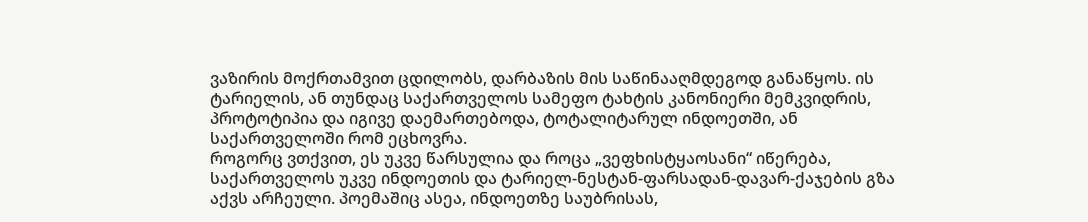ვაზირის მოქრთამვით ცდილობს, დარბაზის მის საწინააღმდეგოდ განაწყოს. ის ტარიელის, ან თუნდაც საქართველოს სამეფო ტახტის კანონიერი მემკვიდრის, პროტოტიპია და იგივე დაემართებოდა, ტოტალიტარულ ინდოეთში, ან საქართველოში რომ ეცხოვრა.
როგორც ვთქვით, ეს უკვე წარსულია და როცა „ვეფხისტყაოსანი“ იწერება, საქართველოს უკვე ინდოეთის და ტარიელ-ნესტან-ფარსადან-დავარ-ქაჯების გზა აქვს არჩეული. პოემაშიც ასეა, ინდოეთზე საუბრისას,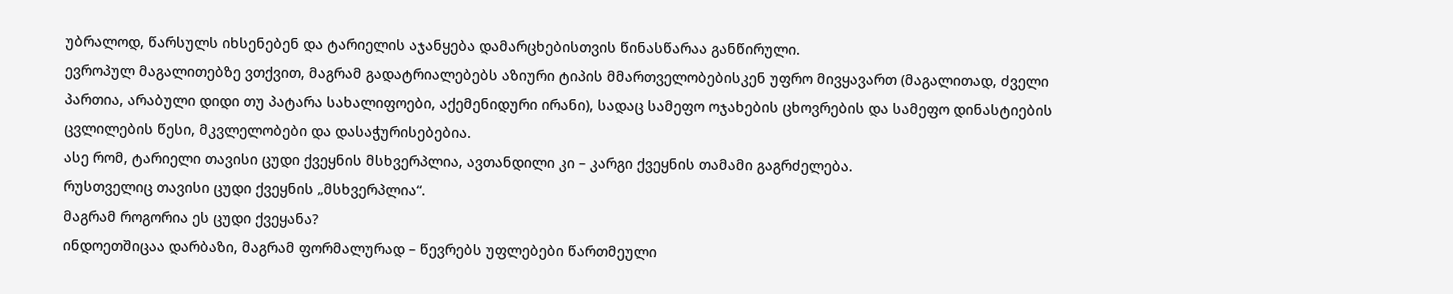უბრალოდ, წარსულს იხსენებენ და ტარიელის აჯანყება დამარცხებისთვის წინასწარაა განწირული.
ევროპულ მაგალითებზე ვთქვით, მაგრამ გადატრიალებებს აზიური ტიპის მმართველობებისკენ უფრო მივყავართ (მაგალითად, ძველი პართია, არაბული დიდი თუ პატარა სახალიფოები, აქემენიდური ირანი), სადაც სამეფო ოჯახების ცხოვრების და სამეფო დინასტიების ცვლილების წესი, მკვლელობები და დასაჭურისებებია.
ასე რომ, ტარიელი თავისი ცუდი ქვეყნის მსხვერპლია, ავთანდილი კი – კარგი ქვეყნის თამამი გაგრძელება.
რუსთველიც თავისი ცუდი ქვეყნის „მსხვერპლია“.
მაგრამ როგორია ეს ცუდი ქვეყანა?
ინდოეთშიცაა დარბაზი, მაგრამ ფორმალურად – წევრებს უფლებები წართმეული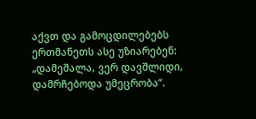აქვთ და გამოცდილებებს ერთმანეთს ასე უზიარებენ: „დამეშალა, ვერ დავშლიდი, დამრჩებოდა უმეცრობა“.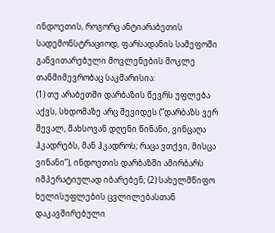ინდოეთის, როგორც ანტიარაბეთის სადემონსტრაციოდ, ფარსადანის სამეფოში განვითარებული მოვლენების მოკლე თანმიმევრობაც საკმარისია:
(1) თუ არაბეთში დარბაზის წევრს უფლება აქვს, სხდომაზე არც შევიდეს (“დარბაზს ვერ შევალ, მახსოვან დღენი წინანი, ვინცაღა ჰკადრებს, მან ჰკადროს; რაცა ვთქვი, მისცა ვინანი”), ინდოეთის დარბაზში ამირბარს იმპერატიულად იბარებენ; (2) სახელმწიფო ხელისუფლების ცვლილებასთან დაკავშირებული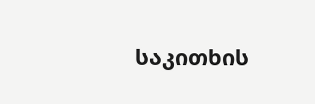საკითხის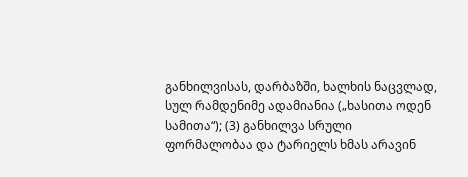განხილვისას, დარბაზში, ხალხის ნაცვლად, სულ რამდენიმე ადამიანია („ხასითა ოდენ სამითა“); (3) განხილვა სრული ფორმალობაა და ტარიელს ხმას არავინ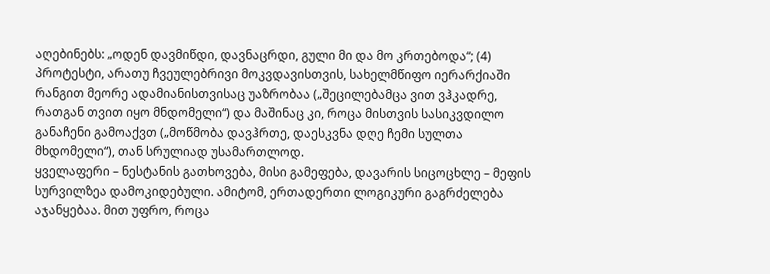აღებინებს: „ოდენ დავმიწდი, დავნაცრდი, გული მი და მო კრთებოდა“; (4) პროტესტი, არათუ ჩვეულებრივი მოკვდავისთვის, სახელმწიფო იერარქიაში რანგით მეორე ადამიანისთვისაც უაზრობაა („შეცილებამცა ვით ვჰკადრე, რათგან თვით იყო მნდომელი“) და მაშინაც კი, როცა მისთვის სასიკვდილო განაჩენი გამოაქვთ („მოწმობა დავჰრთე, დაესკვნა დღე ჩემი სულთა მხდომელი“), თან სრულიად უსამართლოდ.
ყველაფერი – ნესტანის გათხოვება, მისი გამეფება, დავარის სიცოცხლე – მეფის სურვილზეა დამოკიდებული. ამიტომ, ერთადერთი ლოგიკური გაგრძელება აჯანყებაა. მით უფრო, როცა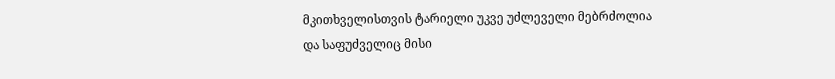მკითხველისთვის ტარიელი უკვე უძლეველი მებრძოლია და საფუძველიც მისი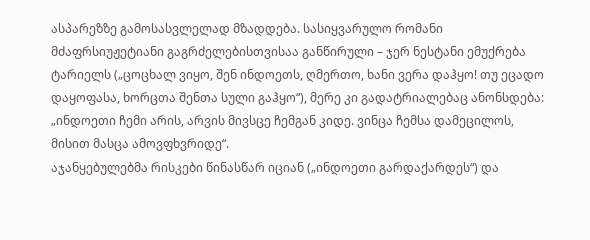ასპარეზზე გამოსასვლელად მზადდება. სასიყვარულო რომანი მძაფრსიუჟეტიანი გაგრძელებისთვისაა განწირული – ჯერ ნესტანი ემუქრება ტარიელს („ცოცხალ ვიყო, შენ ინდოეთს, ღმერთო, ხანი ვერა დაჰყო! თუ ეცადო დაყოფასა, ხორცთა შენთა სული გაჰყო“), მერე კი გადატრიალებაც ანონსდება: „ინდოეთი ჩემი არის, არვის მივსცე ჩემგან კიდე. ვინცა ჩემსა დამეცილოს, მისით მასცა ამოვფხვრიდე“.
აჯანყებულებმა რისკები წინასწარ იციან („ინდოეთი გარდაქარდეს“) და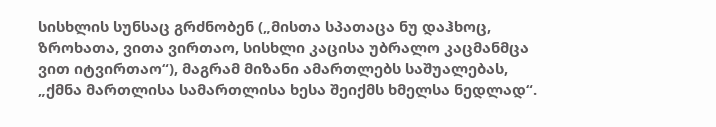სისხლის სუნსაც გრძნობენ („მისთა სპათაცა ნუ დაჰხოც, ზროხათა, ვითა ვირთაო, სისხლი კაცისა უბრალო კაცმანმცა ვით იტვირთაო“), მაგრამ მიზანი ამართლებს საშუალებას, „ქმნა მართლისა სამართლისა ხესა შეიქმს ხმელსა ნედლად“.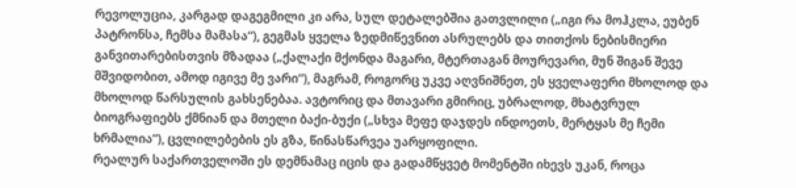რევოლუცია, კარგად დაგეგმილი კი არა, სულ დეტალებშია გათვლილი („იგი რა მოჰკლა, ეუბენ პატრონსა, ჩემსა მამასა“), გეგმას ყველა ზედმიწევნით ასრულებს და თითქოს ნებისმიერი განვითარებისთვის მზადაა („ქალაქი მქონდა მაგარი, მტერთაგან მოურევარი, მუნ შიგან შევე მშვიდობით, ამოდ იგივე მე ვარი“), მაგრამ, როგორც უკვე აღვნიშნეთ, ეს ყველაფერი მხოლოდ და მხოლოდ წარსულის გახსენებაა. ავტორიც და მთავარი გმირიც, უბრალოდ, მხატვრულ ბიოგრაფიებს ქმნიან და მთელი ბაქი-ბუქი („სხვა მეფე დაჯდეს ინდოეთს, მერტყას მე ჩემი ხრმალია“), ცვლილებების ეს გზა, წინასწარვეა უარყოფილი.
რეალურ საქართველოში ეს დემნამაც იცის და გადამწყვეტ მომენტში იხევს უკან, როცა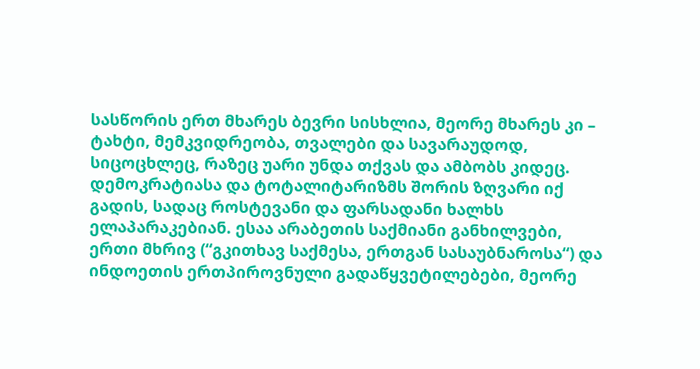სასწორის ერთ მხარეს ბევრი სისხლია, მეორე მხარეს კი – ტახტი, მემკვიდრეობა, თვალები და სავარაუდოდ, სიცოცხლეც, რაზეც უარი უნდა თქვას და ამბობს კიდეც.
დემოკრატიასა და ტოტალიტარიზმს შორის ზღვარი იქ გადის, სადაც როსტევანი და ფარსადანი ხალხს ელაპარაკებიან. ესაა არაბეთის საქმიანი განხილვები, ერთი მხრივ (“გკითხავ საქმესა, ერთგან სასაუბნაროსა“) და ინდოეთის ერთპიროვნული გადაწყვეტილებები, მეორე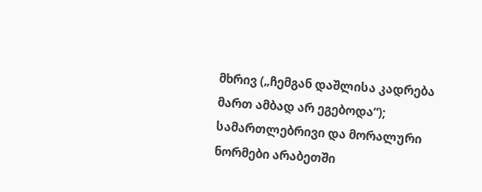მხრივ („ჩემგან დაშლისა კადრება მართ ამბად არ ეგებოდა“); სამართლებრივი და მორალური ნორმები არაბეთში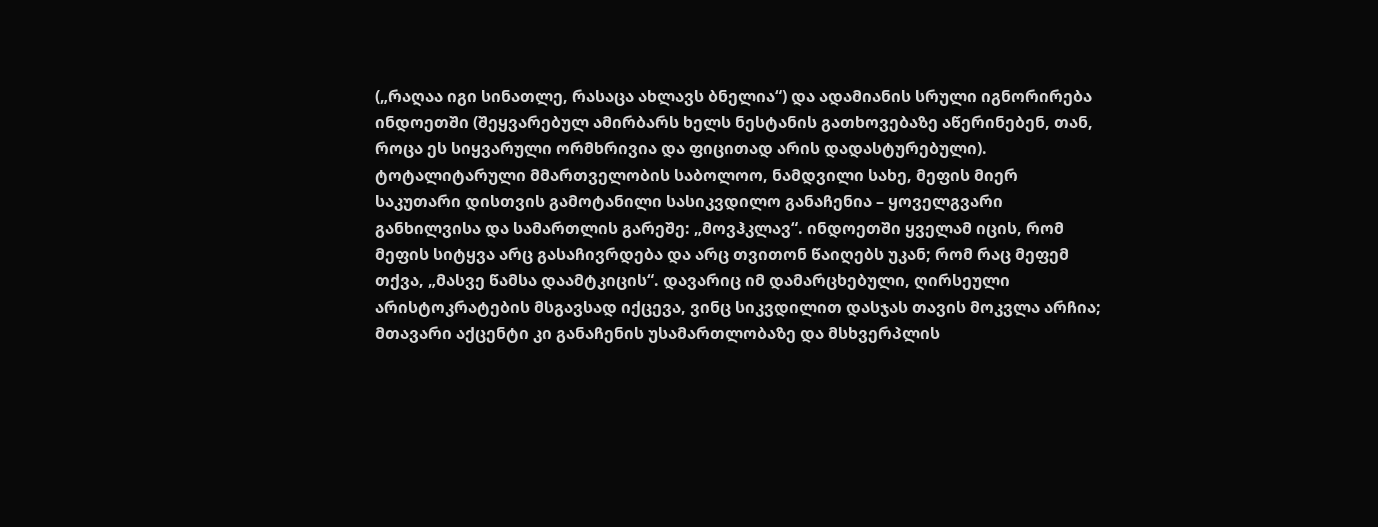(„რაღაა იგი სინათლე, რასაცა ახლავს ბნელია“) და ადამიანის სრული იგნორირება ინდოეთში (შეყვარებულ ამირბარს ხელს ნესტანის გათხოვებაზე აწერინებენ, თან, როცა ეს სიყვარული ორმხრივია და ფიცითად არის დადასტურებული).
ტოტალიტარული მმართველობის საბოლოო, ნამდვილი სახე, მეფის მიერ საკუთარი დისთვის გამოტანილი სასიკვდილო განაჩენია – ყოველგვარი განხილვისა და სამართლის გარეშე: „მოვჰკლავ“. ინდოეთში ყველამ იცის, რომ მეფის სიტყვა არც გასაჩივრდება და არც თვითონ წაიღებს უკან; რომ რაც მეფემ თქვა, „მასვე წამსა დაამტკიცის“. დავარიც იმ დამარცხებული, ღირსეული არისტოკრატების მსგავსად იქცევა, ვინც სიკვდილით დასჯას თავის მოკვლა არჩია; მთავარი აქცენტი კი განაჩენის უსამართლობაზე და მსხვერპლის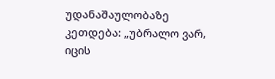უდანაშაულობაზე კეთდება: „უბრალო ვარ, იცის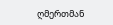ღმერთმან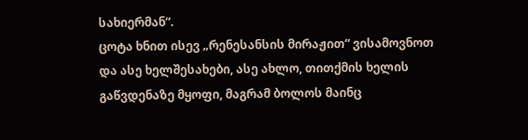სახიერმან“.
ცოტა ხნით ისევ „რენესანსის მირაჟით“ ვისამოვნოთ და ასე ხელშესახები, ასე ახლო, თითქმის ხელის გაწვდენაზე მყოფი, მაგრამ ბოლოს მაინც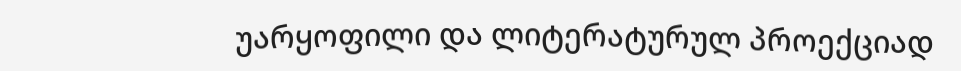უარყოფილი და ლიტერატურულ პროექციად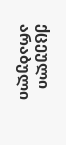ქცეული არაბული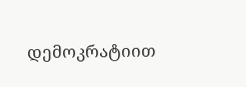დემოკრატიით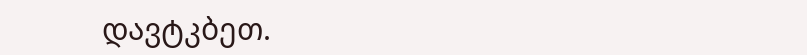დავტკბეთ.